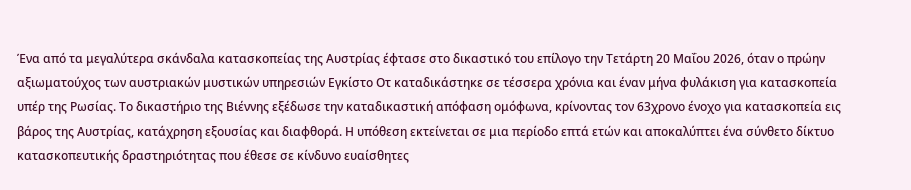Ένα από τα μεγαλύτερα σκάνδαλα κατασκοπείας της Αυστρίας έφτασε στο δικαστικό του επίλογο την Τετάρτη 20 Μαΐου 2026, όταν ο πρώην αξιωματούχος των αυστριακών μυστικών υπηρεσιών Εγκίστο Οτ καταδικάστηκε σε τέσσερα χρόνια και έναν μήνα φυλάκιση για κατασκοπεία υπέρ της Ρωσίας. Το δικαστήριο της Βιέννης εξέδωσε την καταδικαστική απόφαση ομόφωνα, κρίνοντας τον 63χρονο ένοχο για κατασκοπεία εις βάρος της Αυστρίας, κατάχρηση εξουσίας και διαφθορά. Η υπόθεση εκτείνεται σε μια περίοδο επτά ετών και αποκαλύπτει ένα σύνθετο δίκτυο κατασκοπευτικής δραστηριότητας που έθεσε σε κίνδυνο ευαίσθητες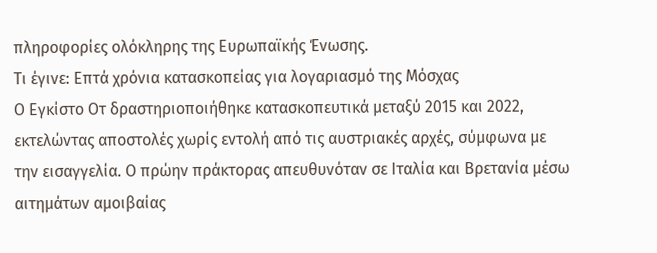πληροφορίες ολόκληρης της Ευρωπαϊκής Ένωσης.
Τι έγινε: Επτά χρόνια κατασκοπείας για λογαριασμό της Μόσχας
Ο Εγκίστο Οτ δραστηριοποιήθηκε κατασκοπευτικά μεταξύ 2015 και 2022, εκτελώντας αποστολές χωρίς εντολή από τις αυστριακές αρχές, σύμφωνα με την εισαγγελία. Ο πρώην πράκτορας απευθυνόταν σε Ιταλία και Βρετανία μέσω αιτημάτων αμοιβαίας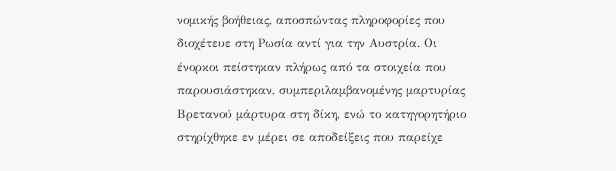νομικής βοήθειας, αποσπώντας πληροφορίες που διοχέτευε στη Ρωσία αντί για την Αυστρία. Οι ένορκοι πείστηκαν πλήρως από τα στοιχεία που παρουσιάστηκαν, συμπεριλαμβανομένης μαρτυρίας Βρετανού μάρτυρα στη δίκη, ενώ το κατηγορητήριο στηρίχθηκε εν μέρει σε αποδείξεις που παρείχε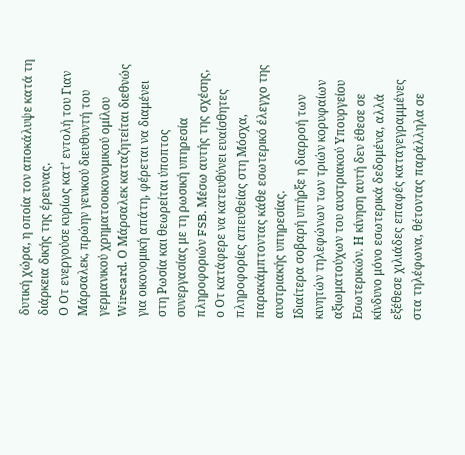δυτική χώρα, η οποία τον αποκάλυψε κατά τη διάρκεια δικής της έρευνας.
Ο Οτ ενεργούσε κυρίως κατ’ εντολή του Γιαν Μάρσαλεκ, πρώην γενικού διευθυντή του γερμανικού χρηματοοικονομικού ομίλου Wirecard. Ο Μάρσαλεκ καταζητείται διεθνώς για οικονομική απάτη, φέρεται να διαμένει στη Ρωσία και θεωρείται ύποπτος συνεργασίας με τη ρωσική υπηρεσία πληροφοριών FSB. Μέσω αυτής της σχέσης, ο Οτ κατάφερε να κατευθύνει ευαίσθητες πληροφορίες απευθείας στη Μόσχα, παρακάμπτοντας κάθε εσωτερικό έλεγχο της αυστριακής υπηρεσίας.
Ιδιαίτερα σοβαρή υπήρξε η διαρροή των κινητών τηλεφώνων των τριών κορυφαίων αξιωματούχων του αυστριακού Υπουργείου Εσωτερικών. Η κίνηση αυτή δεν έθεσε σε κίνδυνο μόνο εσωτερικά δεδομένα, αλλά εξέθεσε χιλιάδες επαφές καταγεγραμμένες στα τηλέφωνα, θέτοντας παράλληλα σε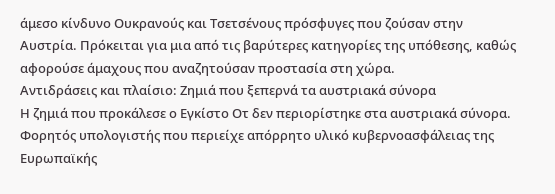άμεσο κίνδυνο Ουκρανούς και Τσετσένους πρόσφυγες που ζούσαν στην Αυστρία. Πρόκειται για μια από τις βαρύτερες κατηγορίες της υπόθεσης, καθώς αφορούσε άμαχους που αναζητούσαν προστασία στη χώρα.
Αντιδράσεις και πλαίσιο: Ζημιά που ξεπερνά τα αυστριακά σύνορα
Η ζημιά που προκάλεσε ο Εγκίστο Οτ δεν περιορίστηκε στα αυστριακά σύνορα. Φορητός υπολογιστής που περιείχε απόρρητο υλικό κυβερνοασφάλειας της Ευρωπαϊκής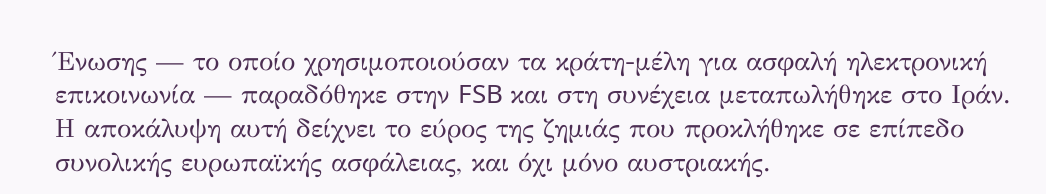Ένωσης — το οποίο χρησιμοποιούσαν τα κράτη-μέλη για ασφαλή ηλεκτρονική επικοινωνία — παραδόθηκε στην FSB και στη συνέχεια μεταπωλήθηκε στο Ιράν. Η αποκάλυψη αυτή δείχνει το εύρος της ζημιάς που προκλήθηκε σε επίπεδο συνολικής ευρωπαϊκής ασφάλειας, και όχι μόνο αυστριακής.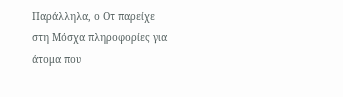Παράλληλα, ο Οτ παρείχε στη Μόσχα πληροφορίες για άτομα που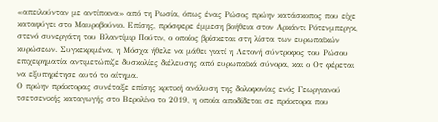«απειλούνταν με αντίποινα» από τη Ρωσία, όπως ένας Ρώσος πρώην κατάσκοπος που είχε καταφύγει στο Μαυροβούνιο. Επίσης, πρόσφερε έμμεση βοήθεια στον Αρκάντι Ρότενμπεργκ, στενό συνεργάτη του Βλαντίμιρ Πούτιν, ο οποίος βρίσκεται στη λίστα των ευρωπαϊκών κυρώσεων. Συγκεκριμένα, η Μόσχα ήθελε να μάθει γιατί η Λετονή σύντροφος του Ρώσου επιχειρηματία αντιμετώπιζε δυσκολίες διέλευσης από ευρωπαϊκά σύνορα, και ο Οτ φέρεται να εξυπηρέτησε αυτό το αίτημα.
Ο πρώην πράκτορας συνέταξε επίσης κριτική ανάλυση της δολοφονίας ενός Γεωργιανού τσετσενικής καταγωγής στο Βερολίνο το 2019, η οποία αποδίδεται σε πράκτορα που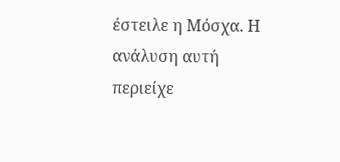έστειλε η Μόσχα. Η ανάλυση αυτή περιείχε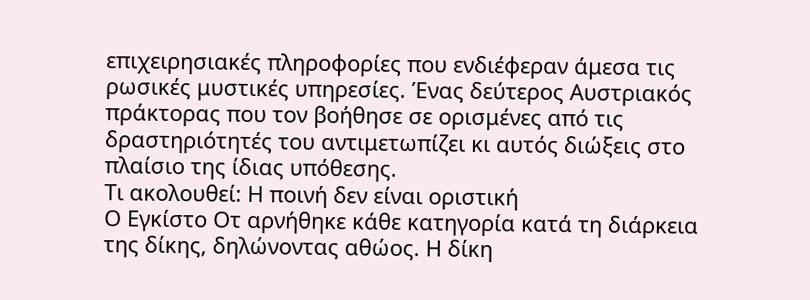επιχειρησιακές πληροφορίες που ενδιέφεραν άμεσα τις ρωσικές μυστικές υπηρεσίες. Ένας δεύτερος Αυστριακός πράκτορας που τον βοήθησε σε ορισμένες από τις δραστηριότητές του αντιμετωπίζει κι αυτός διώξεις στο πλαίσιο της ίδιας υπόθεσης.
Τι ακολουθεί: Η ποινή δεν είναι οριστική
Ο Εγκίστο Οτ αρνήθηκε κάθε κατηγορία κατά τη διάρκεια της δίκης, δηλώνοντας αθώος. Η δίκη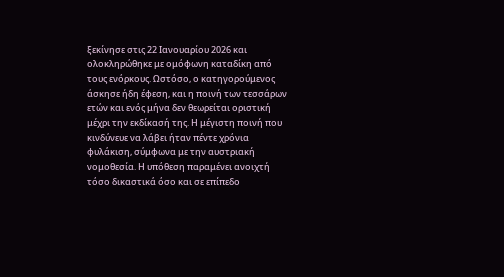ξεκίνησε στις 22 Ιανουαρίου 2026 και ολοκληρώθηκε με ομόφωνη καταδίκη από τους ενόρκους. Ωστόσο, ο κατηγορούμενος άσκησε ήδη έφεση, και η ποινή των τεσσάρων ετών και ενός μήνα δεν θεωρείται οριστική μέχρι την εκδίκασή της. Η μέγιστη ποινή που κινδύνευε να λάβει ήταν πέντε χρόνια φυλάκιση, σύμφωνα με την αυστριακή νομοθεσία. Η υπόθεση παραμένει ανοιχτή τόσο δικαστικά όσο και σε επίπεδο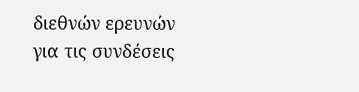διεθνών ερευνών για τις συνδέσεις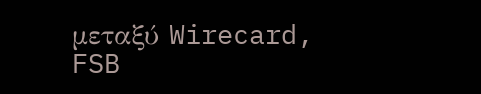μεταξύ Wirecard, FSB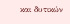και δυτικών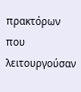πρακτόρων που λειτουργούσαν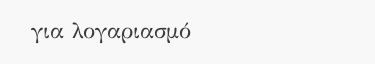για λογαριασμό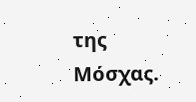της Μόσχας.